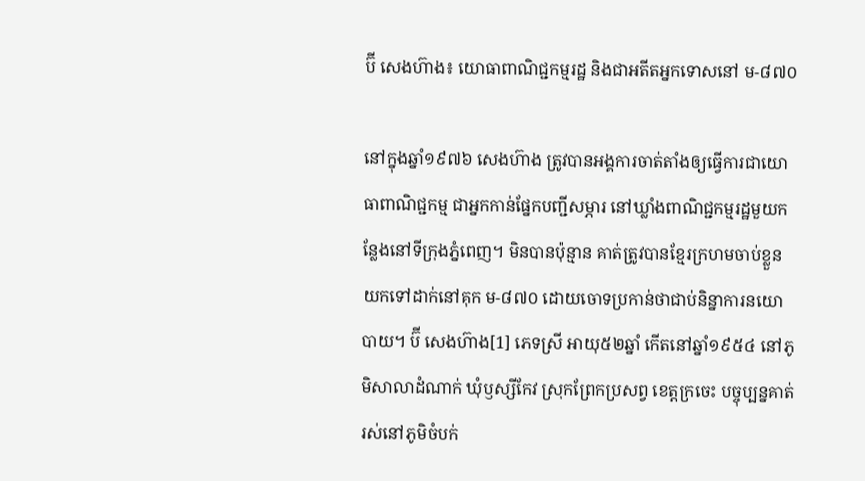ប៊ី សេងហ៊ាង៖ យោធាពាណិជ្ជកម្មរដ្ឋ និងជាអតីតអ្នកទោសនៅ ម-៨៧០

នៅក្នុងឆ្នាំ១៩៧៦ សេងហ៊ាង ត្រូវបានអង្គការចាត់តាំងឲ្យធ្វើការជាយោធាពាណិជ្ជកម្ម ជាអ្នកកាន់ផ្នែកបញ្ជីសម្ភារ នៅឃ្លាំងពាណិជ្ជកម្មរដ្ឋមួយកន្លែងនៅទីក្រុងភ្នំពេញ។ មិនបានប៉ុន្មាន គាត់ត្រូវបានខ្មែរក្រហមចាប់ខ្លួន យកទៅដាក់នៅគុក ម-៨៧០ ដោយចោទប្រកាន់ថាជាប់និន្នាការនយោបាយ។ ប៊ី សេងហ៊ាង[1] ភេទស្រី អាយុ៥២ឆ្នាំ កើតនៅឆ្នាំ១៩៥៤ នៅភូមិសាលាដំណាក់ ឃុំឫស្សីកែវ ស្រុកព្រែកប្រសព្វ ខេត្តក្រចេះ បច្ចុប្បន្នគាត់រស់នៅភូមិចំបក់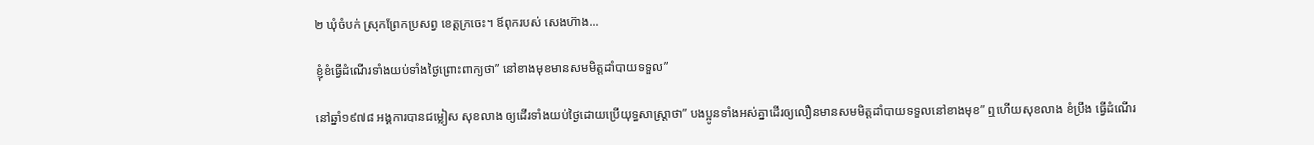២ ឃុំចំបក់ ស្រុកព្រែកប្រសព្វ ខេត្តក្រចេះ។ ឪពុករបស់ សេងហ៊ាង...

ខ្ញុំខំធ្វើដំណើរទាំងយប់ទាំងថ្ងៃព្រោះពាក្យថា” នៅខាងមុខមានសមមិត្តដាំបាយទទួល”

នៅឆ្នាំ១៩៧៨ អង្គការបានជម្លៀស សុខលាង ឲ្យដើរទាំងយប់ថ្ងៃដោយប្រើយុទ្ធសាស្រ្តាថា” បងប្អូនទាំងអស់គ្នាដើរឲ្យលឿនមានសមមិត្តដាំបាយទទួលនៅខាងមុខ” ឮហើយសុខលាង ខំប្រឹង ធ្វើដំណើរ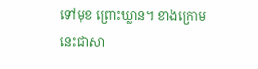ទៅមុខ ព្រោះឃ្លាន។ ខាងក្រោមនេះជាសា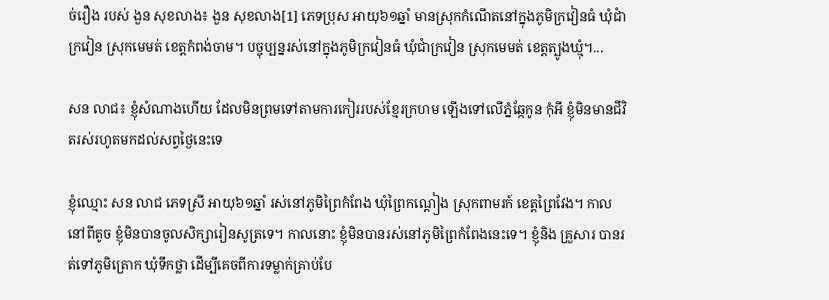ច់រឿង របស់ ងួន សុខលាង៖ ងួន សុខលាង[1] ភេទប្រុស អាយុ៦១ឆ្នាំ មានស្រុកកំណើតនៅក្នុងភូមិក្រវៀនធំ ឃុំជាំក្រវៀន ស្រុកមេមត់ ខេត្តកំពង់ចាម។ បច្ចុប្បន្នរស់នៅក្នុងភូមិក្រវៀនធំ ឃុំជាំក្រវៀន ស្រុកមេមត់ ខេត្តត្បូងឃ្មុំ។...

សន លាជ៖ ខ្ញុំសំណាងហើយ ដែលមិនព្រមទៅតាមការកៀររបស់ខ្មែរក្រហម ឡើងទៅលើភ្នំឆ្កែកូន កុំអី ខ្ញុំមិនមានជីវិតរស់រហូតមកដល់សព្វថ្ងៃនេះទេ

ខ្ញុំឈ្មោះ សន លាជ ភេទស្រី អាយុ៦១ឆ្នាំ រស់នៅភូមិព្រៃកំពែង ឃុំព្រៃកណ្តៀង ស្រុកពាមរក៍ ខេត្តព្រៃវែង។ កាលនៅពីតូច ខ្ញុំមិនបានចូលសិក្សារៀនសូត្រទេ។ កាលនោះ ខ្ញុំមិនបានរស់នៅភូមិព្រៃកំពែងនេះទេ។ ខ្ញុំនិង គ្រួសារ បានរត់ទៅភូមិត្រោក ឃុំទឹកថ្លា ដើម្បីគេចពីការទម្លាក់គ្រាប់បែ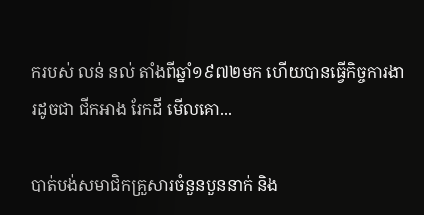ករបស់ លន់ នល់ តាំងពីឆ្នាំ១៩៧២មក ហើយបានធ្វើកិច្ចការងារដូចជា ជីកអាង រែកដី មើលគោ...

បាត់បង់សមាជិកគ្រួសារចំនួនបួននាក់ និង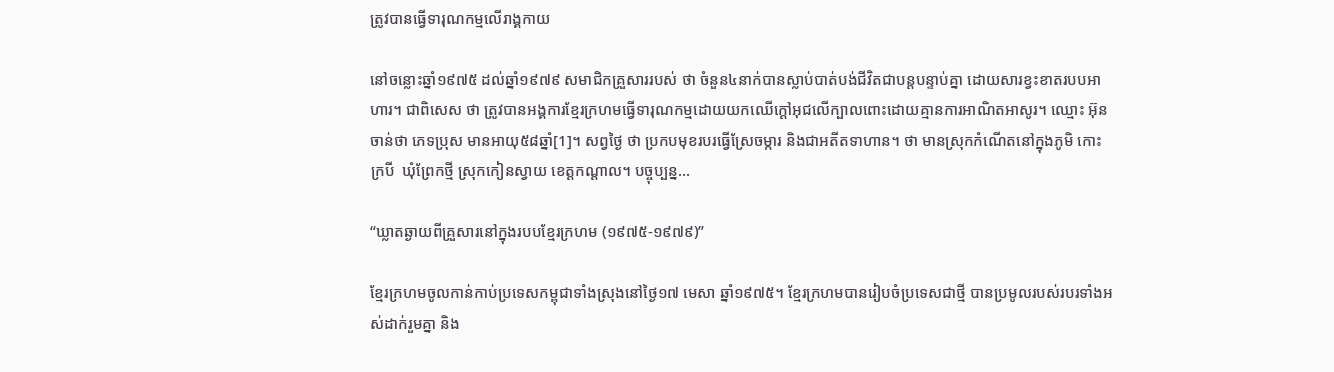ត្រូវបានធ្វើទារុណកម្មលើរាង្គកាយ

នៅចន្លោះឆ្នាំ១៩៧៥ ដល់ឆ្នាំ១៩៧៩ សមាជិកគ្រួសាររបស់ ថា ចំនួន៤នាក់បានស្លាប់បាត់បង់ជីវិតជាបន្តបន្ទាប់គ្នា ដោយសារខ្វះខាតរបបអាហារ។ ជាពិសេស ថា ត្រូវបានអង្គការខ្មែរក្រហមធ្វើទារុណកម្មដោយយកឈើក្ដៅអុជលើក្បាលពោះដោយគ្មានការអាណិតអាសូរ។ ឈ្មោះ អ៊ុន ចាន់ថា ភេទប្រុស មានអាយុ៥៨ឆ្នាំ[1]។ សព្វថ្ងៃ ថា ប្រកបមុខរបរធ្វើស្រែចម្ការ និងជាអតីតទាហាន។ ថា មានស្រុកកំណើតនៅក្នុងភូមិ កោះក្របី  ឃុំព្រែកថ្មី ស្រុកកៀនស្វាយ ខេត្តកណ្ដាល។ បច្ចុប្បន្ន...

“ឃ្លាតឆ្ងាយពីគ្រួសារនៅក្នុងរបបខ្មែរក្រហម (១៩៧៥-១៩៧៩)”

ខ្មែរក្រហមចូលកាន់កាប់ប្រទេសកម្ពុជាទាំងស្រុងនៅថ្ងៃ១៧ មេសា ឆ្នាំ១៩៧៥។ ខ្មែរក្រហមបានរៀបចំប្រទេសជាថ្មី បានប្រមូលរបស់របរទាំងអស់ដាក់រួមគ្នា និង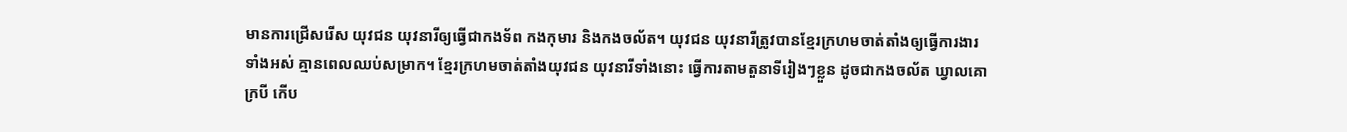មានការជ្រើសរើស យុវជន យុវនារីឲ្យធ្វើជាកងទ័ព កងកុមារ និងកងចល័ត។ យុវជន យុវនារីត្រូវបានខ្មែរក្រហមចាត់តាំងឲ្យធ្វើការងារទាំងអស់ គ្មានពេលឈប់សម្រាក។ ខ្មែរក្រហមចាត់តាំងយុវជន យុវនារីទាំងនោះ ធ្វើការតាមតួនាទីរៀងៗខ្លួន ដូចជាកងចល័ត ឃ្វាលគោក្របី កើប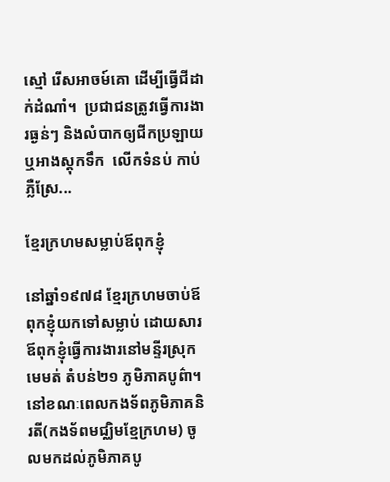ស្មៅ រើសអាចម៍គោ ដើម្បីធ្វើជីដាក់ដំណាំ។  ប្រជាជនត្រូវធ្វើការងារធ្ងន់ៗ និងលំបាកឲ្យជីកប្រឡាយឬអាងស្តុកទឹក  លើកទំនប់ កាប់ភ្លឺស្រែ...

ខ្មែរក្រហមសម្លាប់ឪពុកខ្ញុំ

នៅឆ្នាំ១៩៧៨ ខ្មែរក្រហមចាប់ឪពុកខ្ញុំយកទៅសម្លាប់ ដោយសារឪពុកខ្ញុំធ្វើការងារនៅមន្ទីរស្រុកមេមត់ តំបន់២១ ភូមិភាគបូព៌ា។ នៅខណៈពេលកងទ័ពភូមិភាគនិរតី(កងទ័ពមជ្ឈិមខ្មែក្រហម) ចូលមកដល់ភូមិភាគបូ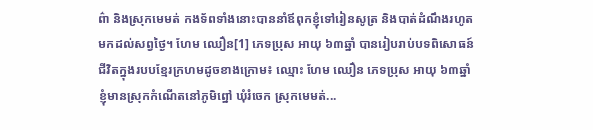ព៌ា និងស្រុកមេមត់ កងទ័ពទាំងនោះបាននាំឪពុកខ្ញុំទៅរៀនសូត្រ និងបាត់ដំណឹងរហូតមកដល់សព្វថ្ងៃ។ ហែម ឈឿន[1] ភេទប្រុស អាយុ ៦៣ឆ្នាំ បានរៀបរាប់បទពិសោធន៍ជីវិតក្នុងរបបខ្មែរក្រហមដូចខាងក្រោម៖ ឈ្មោះ ហែម ឈឿន ភេទប្រុស អាយុ ៦៣ឆ្នាំ ខ្ញុំមានស្រុកកំណើតនៅភូមិព្នៅ ឃុំរំចេក ស្រុកមេមត់...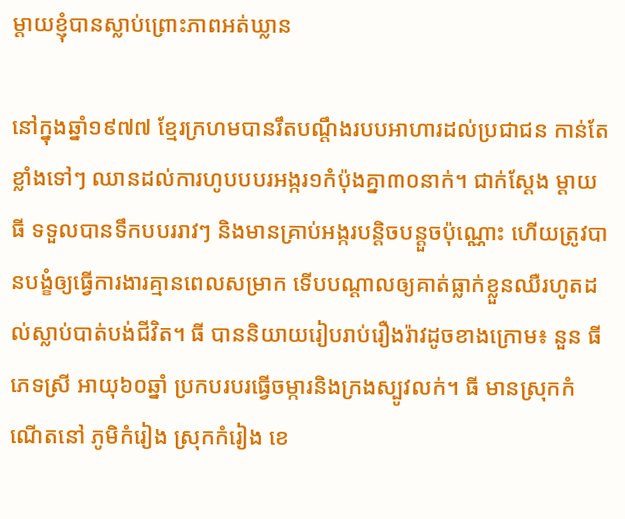ម្ដាយខ្ញុំបានស្លាប់ព្រោះភាពអត់ឃ្លាន

នៅក្នុងឆ្នាំ១៩៧៧ ខ្មែរក្រហមបានរឹតបណ្តឹងរបបអាហារដល់ប្រជាជន កាន់តែខ្លាំងទៅៗ ឈានដល់ការហូបបបរអង្ករ១កំប៉ុងគ្នា៣០នាក់។ ជាក់ស្ដែង ម្ដាយ ធី ទទួលបានទឹកបបររាវៗ និងមានគ្រាប់អង្ករបន្តិចបន្តួចប៉ុណ្ណោះ ហើយត្រូវបានបង្ខំឲ្យធ្វើការងារគ្មានពេលសម្រាក ទើបបណ្ដាលឲ្យគាត់ធ្លាក់ខ្លួនឈឺរហូតដល់ស្លាប់បាត់បង់ជីវិត។ ធី បាននិយាយរៀបរាប់រឿងរ៉ាវដូចខាងក្រោម៖ នួន ធី ភេទស្រី អាយុ៦០ឆ្នាំ ប្រកបរបរធ្វើចម្ការនិងក្រងស្បូវលក់។ ធី មានស្រុកកំណើតនៅ ភូមិកំរៀង ស្រុកកំរៀង ខេ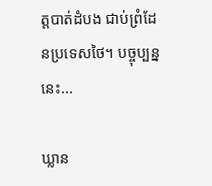ត្តបាត់ដំបង ជាប់ព្រំដែនប្រទេសថៃ។ បច្ចុប្បន្ននេះ...

ឃ្លាន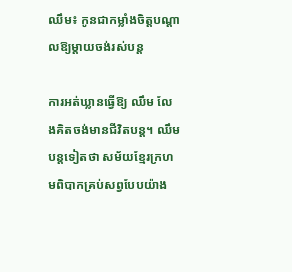ឈឹម៖ កូនជាកម្លាំងចិត្តបណ្តាលឱ្យម្តាយចង់រស់បន្ត

ការអត់ឃ្លានធ្វើឱ្យ ឈឹម លែងគិតចង់មានជីវិតបន្ត។ ឈឹម បន្តទៀតថា សម័យខ្មែរក្រហមពិបាកគ្រប់សព្វបែបយ៉ាង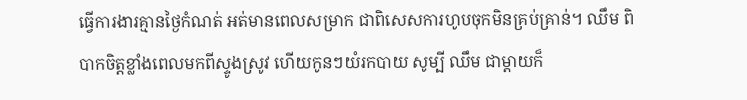ធ្វើការងារគ្មានថ្ងៃកំណត់ អត់មានពេលសម្រាក ជាពិសេសការហូបចុកមិនគ្រប់គ្រាន់។ ឈឹម ពិបាកចិត្តខ្លាំងពេលមកពីស្ទូងស្រូវ ហើយកូនៗយំរកបាយ សូម្បី ឈឹម ជាម្តាយក៏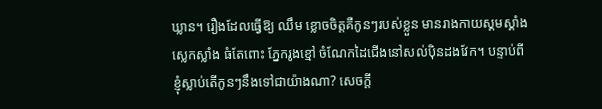ឃ្លាន។ រឿងដែលធ្វើឱ្យ ឈឹម ខ្លោចចិត្តគឺកូនៗរបស់ខ្លួន មានរាងកាយស្គមស្គាំង ស្លេកស្លាំង ធំតែពោះ ភ្នែករូងខ្មៅ ចំណែកដៃជើងនៅសល់ប៉ិនដងវែក។ បន្ទាប់ពីខ្ញុំស្លាប់តើកូនៗនឹងទៅជាយ៉ាងណា? សេចក្តី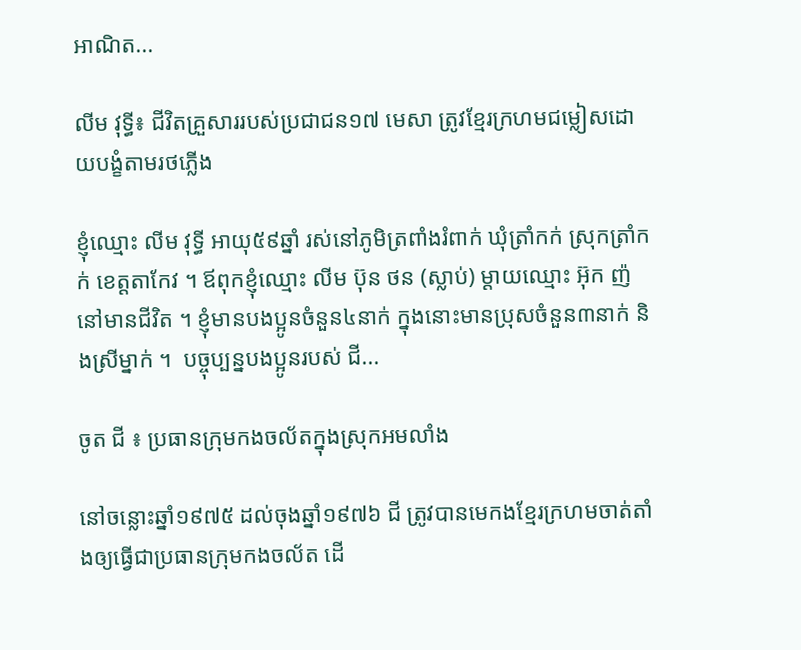អាណិត...

លីម វុទ្ធី៖ ជីវិតគ្រួសាររបស់ប្រជាជន១៧ មេសា ត្រូវខ្មែរក្រហមជម្លៀសដោយបង្ខំតាមរថភ្លើង

ខ្ញុំឈ្មោះ លីម វុទ្ធី អាយុ៥៩ឆ្នាំ រស់នៅភូមិត្រពាំងរំពាក់ ឃុំត្រាំកក់ ស្រុកត្រាំកក់ ខេត្តតាកែវ ។ ឪពុកខ្ញុំឈ្មោះ លីម ប៊ុន ថន (ស្លាប់) ម្ដាយឈ្មោះ អ៊ុក ញ៉ នៅមានជីវិត ។ ខ្ញុំមានបងប្អូនចំនួន៤នាក់ ក្នុងនោះមានប្រុសចំនួន៣នាក់ និងស្រីម្នាក់ ។  បច្ចុប្បន្នបងប្អូនរបស់ ជី...

ចូត ជី ៖ ប្រធានក្រុមកងចល័តក្នុងស្រុកអមលាំង

នៅចន្លោះឆ្នាំ១៩៧៥ ដល់ចុងឆ្នាំ១៩៧៦ ជី ត្រូវបានមេកងខ្មែរក្រហមចាត់តាំងឲ្យធ្វើជាប្រធានក្រុមកងចល័ត ដើ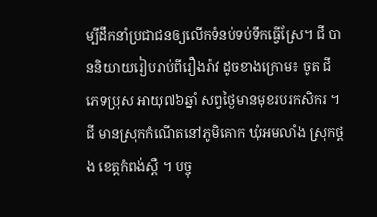ម្បីដឹកនាំប្រជាជនឲ្យលើកទំនប់ទប់ទឹកធ្វើស្រែ។ ជី បាននិយាយរៀបរាប់ពីរឿងរ៉ាវ ដូចខាងក្រោម៖ ចូត ជី ភេទប្រុស អាយុ៧៦ឆ្នាំ សព្វថ្ងៃមានមុខរបរកសិករ ។ ជី មានស្រុកកំណើតនៅភូមិគោក ឃុំអមលាំង ស្រុកថ្ពង ខេត្តកំពង់ស្ពឺ ។ បច្ចុ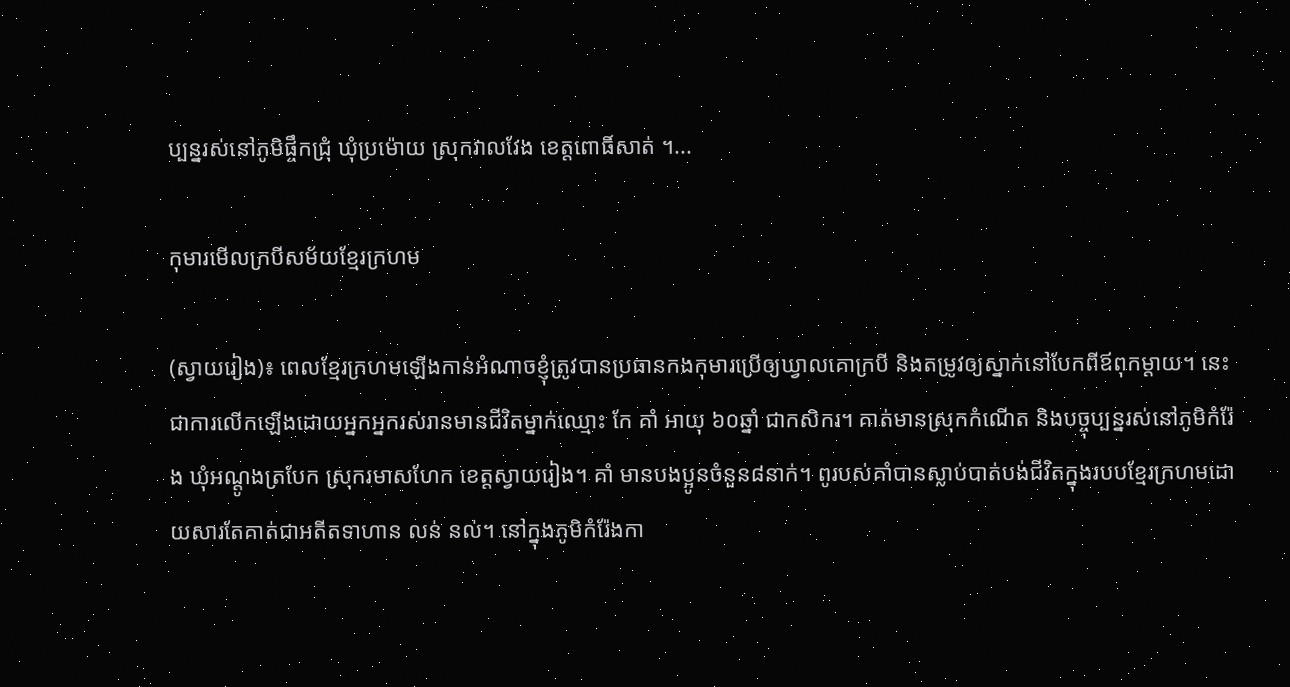ប្បន្នរស់នៅភូមិផ្ចឹកជ្រុំ ឃុំប្រម៉ោយ ស្រុកវាលវែង ខេត្តពោធិ៍សាត់ ។...

កុមារមើលក្របីសម័យខ្មែរក្រហម

(ស្វាយរៀង)៖ ពេលខ្មែរក្រហមឡើងកាន់អំណាចខ្ញុំត្រូវបានប្រធានកងកុមារប្រើឲ្យឃ្វាលគោក្របី និងតម្រូវឲ្យស្នាក់នៅបែកពីឪពុកម្តាយ។ នេះជាការលើកឡើងដោយអ្នកអ្នករស់រានមានជីវិតម្នាក់ឈ្មោះ កែ គាំ អាយុ ៦០ឆ្នាំ ជាកសិករ។ គាត់មានស្រុកកំណើត និងបច្ចុប្បន្នរស់នៅភូមិកំរ៉ែង ឃុំអណ្តូងត្របែក ស្រុករមាសហែក ខេត្តស្វាយរៀង។ គាំ មានបងប្អូនចំនួន៨នាក់។ ពូរបស់គាំបានស្លាប់បាត់បង់ជីវិតក្នុងរបបខ្មែរក្រហមដោយសារតែគាត់ជាអតីតទាហាន លន់ នល់។ នៅក្នុងភូមិកំរ៉ែងកា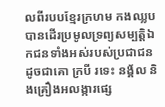លពីរបបខ្មែរក្រហម កងឈ្លបបានដើរប្រមូលទ្រព្យសម្បតិ្តឯកជនទាំងអស់របស់ប្រជាជនដូចជាគោ ក្របី រទេះ នង្គ័ល និងគ្រឿងអលង្ការផ្សេ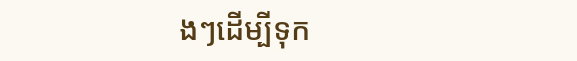ងៗដើម្បីទុក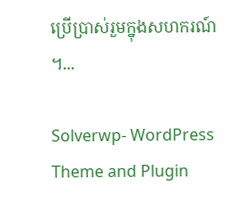ប្រើប្រាស់រួមក្នុងសហករណ៍។...

Solverwp- WordPress Theme and Plugin